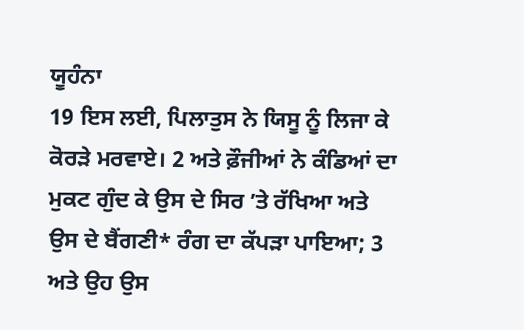ਯੂਹੰਨਾ
19 ਇਸ ਲਈ, ਪਿਲਾਤੁਸ ਨੇ ਯਿਸੂ ਨੂੰ ਲਿਜਾ ਕੇ ਕੋਰੜੇ ਮਰਵਾਏ। 2 ਅਤੇ ਫ਼ੌਜੀਆਂ ਨੇ ਕੰਡਿਆਂ ਦਾ ਮੁਕਟ ਗੁੰਦ ਕੇ ਉਸ ਦੇ ਸਿਰ ʼਤੇ ਰੱਖਿਆ ਅਤੇ ਉਸ ਦੇ ਬੈਂਗਣੀ* ਰੰਗ ਦਾ ਕੱਪੜਾ ਪਾਇਆ; 3 ਅਤੇ ਉਹ ਉਸ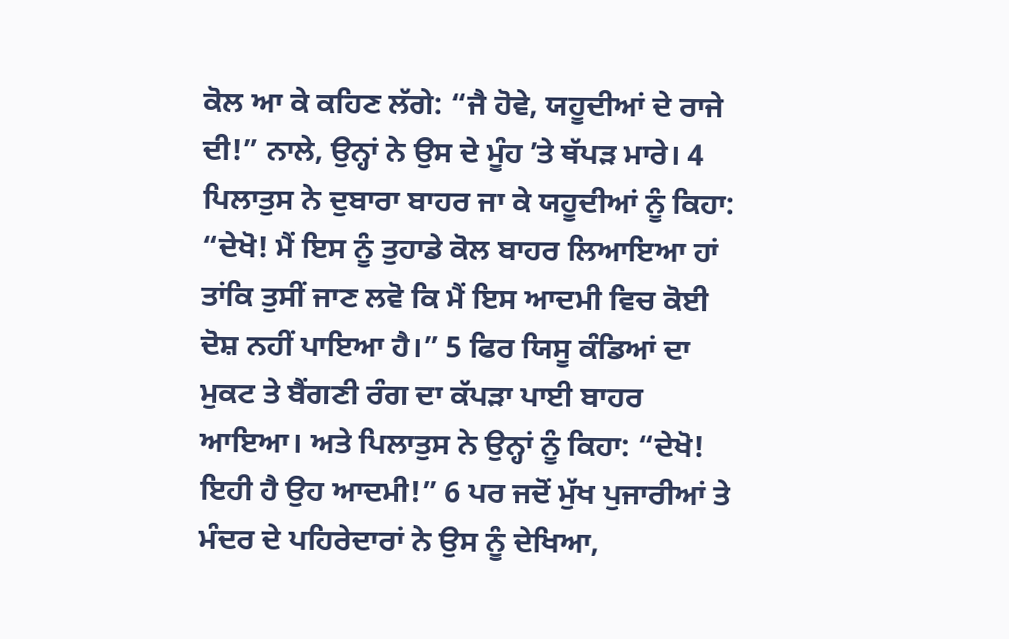ਕੋਲ ਆ ਕੇ ਕਹਿਣ ਲੱਗੇ: “ਜੈ ਹੋਵੇ, ਯਹੂਦੀਆਂ ਦੇ ਰਾਜੇ ਦੀ!” ਨਾਲੇ, ਉਨ੍ਹਾਂ ਨੇ ਉਸ ਦੇ ਮੂੰਹ ʼਤੇ ਥੱਪੜ ਮਾਰੇ। 4 ਪਿਲਾਤੁਸ ਨੇ ਦੁਬਾਰਾ ਬਾਹਰ ਜਾ ਕੇ ਯਹੂਦੀਆਂ ਨੂੰ ਕਿਹਾ: “ਦੇਖੋ! ਮੈਂ ਇਸ ਨੂੰ ਤੁਹਾਡੇ ਕੋਲ ਬਾਹਰ ਲਿਆਇਆ ਹਾਂ ਤਾਂਕਿ ਤੁਸੀਂ ਜਾਣ ਲਵੋ ਕਿ ਮੈਂ ਇਸ ਆਦਮੀ ਵਿਚ ਕੋਈ ਦੋਸ਼ ਨਹੀਂ ਪਾਇਆ ਹੈ।” 5 ਫਿਰ ਯਿਸੂ ਕੰਡਿਆਂ ਦਾ ਮੁਕਟ ਤੇ ਬੈਂਗਣੀ ਰੰਗ ਦਾ ਕੱਪੜਾ ਪਾਈ ਬਾਹਰ ਆਇਆ। ਅਤੇ ਪਿਲਾਤੁਸ ਨੇ ਉਨ੍ਹਾਂ ਨੂੰ ਕਿਹਾ: “ਦੇਖੋ! ਇਹੀ ਹੈ ਉਹ ਆਦਮੀ!” 6 ਪਰ ਜਦੋਂ ਮੁੱਖ ਪੁਜਾਰੀਆਂ ਤੇ ਮੰਦਰ ਦੇ ਪਹਿਰੇਦਾਰਾਂ ਨੇ ਉਸ ਨੂੰ ਦੇਖਿਆ,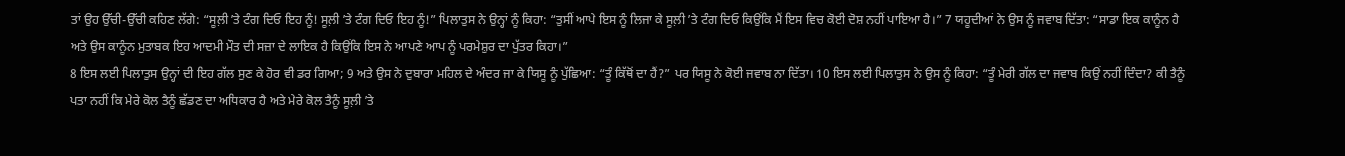ਤਾਂ ਉਹ ਉੱਚੀ-ਉੱਚੀ ਕਹਿਣ ਲੱਗੇ: “ਸੂਲ਼ੀ ʼਤੇ ਟੰਗ ਦਿਓ ਇਹ ਨੂੰ! ਸੂਲ਼ੀ ʼਤੇ ਟੰਗ ਦਿਓ ਇਹ ਨੂੰ!” ਪਿਲਾਤੁਸ ਨੇ ਉਨ੍ਹਾਂ ਨੂੰ ਕਿਹਾ: “ਤੁਸੀਂ ਆਪੇ ਇਸ ਨੂੰ ਲਿਜਾ ਕੇ ਸੂਲ਼ੀ ʼਤੇ ਟੰਗ ਦਿਓ ਕਿਉਂਕਿ ਮੈਂ ਇਸ ਵਿਚ ਕੋਈ ਦੋਸ਼ ਨਹੀਂ ਪਾਇਆ ਹੈ।” 7 ਯਹੂਦੀਆਂ ਨੇ ਉਸ ਨੂੰ ਜਵਾਬ ਦਿੱਤਾ: “ਸਾਡਾ ਇਕ ਕਾਨੂੰਨ ਹੈ ਅਤੇ ਉਸ ਕਾਨੂੰਨ ਮੁਤਾਬਕ ਇਹ ਆਦਮੀ ਮੌਤ ਦੀ ਸਜ਼ਾ ਦੇ ਲਾਇਕ ਹੈ ਕਿਉਂਕਿ ਇਸ ਨੇ ਆਪਣੇ ਆਪ ਨੂੰ ਪਰਮੇਸ਼ੁਰ ਦਾ ਪੁੱਤਰ ਕਿਹਾ।”
8 ਇਸ ਲਈ ਪਿਲਾਤੁਸ ਉਨ੍ਹਾਂ ਦੀ ਇਹ ਗੱਲ ਸੁਣ ਕੇ ਹੋਰ ਵੀ ਡਰ ਗਿਆ; 9 ਅਤੇ ਉਸ ਨੇ ਦੁਬਾਰਾ ਮਹਿਲ ਦੇ ਅੰਦਰ ਜਾ ਕੇ ਯਿਸੂ ਨੂੰ ਪੁੱਛਿਆ: “ਤੂੰ ਕਿੱਥੋਂ ਦਾ ਹੈਂ?” ਪਰ ਯਿਸੂ ਨੇ ਕੋਈ ਜਵਾਬ ਨਾ ਦਿੱਤਾ। 10 ਇਸ ਲਈ ਪਿਲਾਤੁਸ ਨੇ ਉਸ ਨੂੰ ਕਿਹਾ: “ਤੂੰ ਮੇਰੀ ਗੱਲ ਦਾ ਜਵਾਬ ਕਿਉਂ ਨਹੀਂ ਦਿੰਦਾ? ਕੀ ਤੈਨੂੰ ਪਤਾ ਨਹੀਂ ਕਿ ਮੇਰੇ ਕੋਲ ਤੈਨੂੰ ਛੱਡਣ ਦਾ ਅਧਿਕਾਰ ਹੈ ਅਤੇ ਮੇਰੇ ਕੋਲ ਤੈਨੂੰ ਸੂਲ਼ੀ ʼਤੇ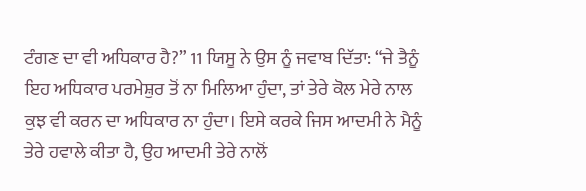ਟੰਗਣ ਦਾ ਵੀ ਅਧਿਕਾਰ ਹੈ?” 11 ਯਿਸੂ ਨੇ ਉਸ ਨੂੰ ਜਵਾਬ ਦਿੱਤਾ: “ਜੇ ਤੈਨੂੰ ਇਹ ਅਧਿਕਾਰ ਪਰਮੇਸ਼ੁਰ ਤੋਂ ਨਾ ਮਿਲਿਆ ਹੁੰਦਾ, ਤਾਂ ਤੇਰੇ ਕੋਲ ਮੇਰੇ ਨਾਲ ਕੁਝ ਵੀ ਕਰਨ ਦਾ ਅਧਿਕਾਰ ਨਾ ਹੁੰਦਾ। ਇਸੇ ਕਰਕੇ ਜਿਸ ਆਦਮੀ ਨੇ ਮੈਨੂੰ ਤੇਰੇ ਹਵਾਲੇ ਕੀਤਾ ਹੈ, ਉਹ ਆਦਮੀ ਤੇਰੇ ਨਾਲੋਂ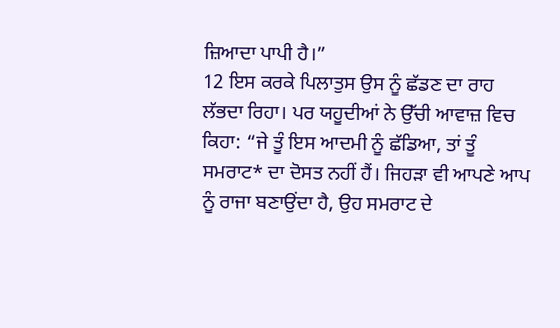ਜ਼ਿਆਦਾ ਪਾਪੀ ਹੈ।”
12 ਇਸ ਕਰਕੇ ਪਿਲਾਤੁਸ ਉਸ ਨੂੰ ਛੱਡਣ ਦਾ ਰਾਹ ਲੱਭਦਾ ਰਿਹਾ। ਪਰ ਯਹੂਦੀਆਂ ਨੇ ਉੱਚੀ ਆਵਾਜ਼ ਵਿਚ ਕਿਹਾ: “ਜੇ ਤੂੰ ਇਸ ਆਦਮੀ ਨੂੰ ਛੱਡਿਆ, ਤਾਂ ਤੂੰ ਸਮਰਾਟ* ਦਾ ਦੋਸਤ ਨਹੀਂ ਹੈਂ। ਜਿਹੜਾ ਵੀ ਆਪਣੇ ਆਪ ਨੂੰ ਰਾਜਾ ਬਣਾਉਂਦਾ ਹੈ, ਉਹ ਸਮਰਾਟ ਦੇ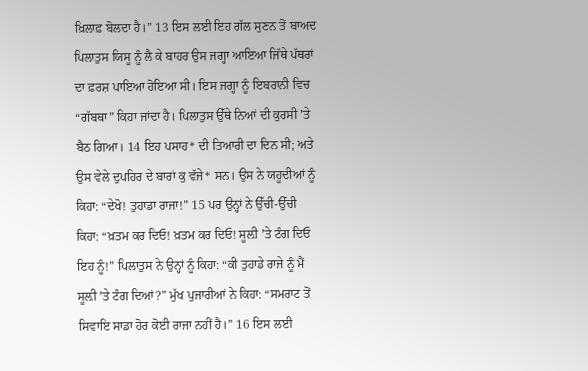ਖ਼ਿਲਾਫ਼ ਬੋਲਦਾ ਹੈ।” 13 ਇਸ ਲਈ ਇਹ ਗੱਲ ਸੁਣਨ ਤੋਂ ਬਾਅਦ ਪਿਲਾਤੁਸ ਯਿਸੂ ਨੂੰ ਲੈ ਕੇ ਬਾਹਰ ਉਸ ਜਗ੍ਹਾ ਆਇਆ ਜਿੱਥੇ ਪੱਥਰਾਂ ਦਾ ਫ਼ਰਸ਼ ਪਾਇਆ ਹੋਇਆ ਸੀ। ਇਸ ਜਗ੍ਹਾ ਨੂੰ ਇਬਰਾਨੀ ਵਿਚ “ਗੱਬਥਾ” ਕਿਹਾ ਜਾਂਦਾ ਹੈ। ਪਿਲਾਤੁਸ ਉੱਥੇ ਨਿਆਂ ਦੀ ਕੁਰਸੀ ʼਤੇ ਬੈਠ ਗਿਆ। 14 ਇਹ ਪਸਾਹ* ਦੀ ਤਿਆਰੀ ਦਾ ਦਿਨ ਸੀ; ਅਤੇ ਉਸ ਵੇਲੇ ਦੁਪਹਿਰ ਦੇ ਬਾਰਾਂ ਕੁ ਵੱਜੇ* ਸਨ। ਉਸ ਨੇ ਯਹੂਦੀਆਂ ਨੂੰ ਕਿਹਾ: “ਦੇਖੋ! ਤੁਹਾਡਾ ਰਾਜਾ!” 15 ਪਰ ਉਨ੍ਹਾਂ ਨੇ ਉੱਚੀ-ਉੱਚੀ ਕਿਹਾ: “ਖ਼ਤਮ ਕਰ ਦਿਓ! ਖ਼ਤਮ ਕਰ ਦਿਓ! ਸੂਲ਼ੀ ʼਤੇ ਟੰਗ ਦਿਓ ਇਹ ਨੂੰ!” ਪਿਲਾਤੁਸ ਨੇ ਉਨ੍ਹਾਂ ਨੂੰ ਕਿਹਾ: “ਕੀ ਤੁਹਾਡੇ ਰਾਜੇ ਨੂੰ ਮੈਂ ਸੂਲ਼ੀ ʼਤੇ ਟੰਗ ਦਿਆਂ?” ਮੁੱਖ ਪੁਜਾਰੀਆਂ ਨੇ ਕਿਹਾ: “ਸਮਰਾਟ ਤੋਂ ਸਿਵਾਇ ਸਾਡਾ ਹੋਰ ਕੋਈ ਰਾਜਾ ਨਹੀਂ ਹੈ।” 16 ਇਸ ਲਈ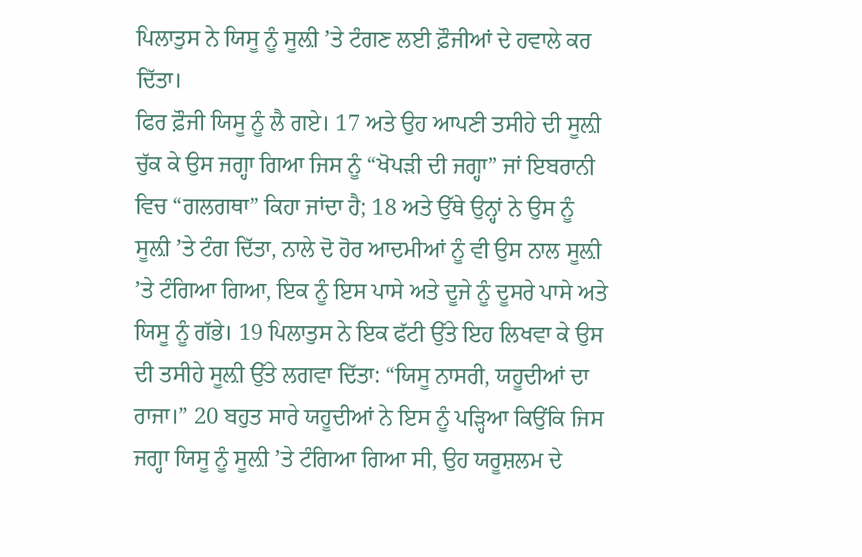ਪਿਲਾਤੁਸ ਨੇ ਯਿਸੂ ਨੂੰ ਸੂਲ਼ੀ ʼਤੇ ਟੰਗਣ ਲਈ ਫ਼ੌਜੀਆਂ ਦੇ ਹਵਾਲੇ ਕਰ ਦਿੱਤਾ।
ਫਿਰ ਫ਼ੌਜੀ ਯਿਸੂ ਨੂੰ ਲੈ ਗਏ। 17 ਅਤੇ ਉਹ ਆਪਣੀ ਤਸੀਹੇ ਦੀ ਸੂਲ਼ੀ ਚੁੱਕ ਕੇ ਉਸ ਜਗ੍ਹਾ ਗਿਆ ਜਿਸ ਨੂੰ “ਖੋਪੜੀ ਦੀ ਜਗ੍ਹਾ” ਜਾਂ ਇਬਰਾਨੀ ਵਿਚ “ਗਲਗਥਾ” ਕਿਹਾ ਜਾਂਦਾ ਹੈ; 18 ਅਤੇ ਉੱਥੇ ਉਨ੍ਹਾਂ ਨੇ ਉਸ ਨੂੰ ਸੂਲ਼ੀ ʼਤੇ ਟੰਗ ਦਿੱਤਾ, ਨਾਲੇ ਦੋ ਹੋਰ ਆਦਮੀਆਂ ਨੂੰ ਵੀ ਉਸ ਨਾਲ ਸੂਲ਼ੀ ʼਤੇ ਟੰਗਿਆ ਗਿਆ, ਇਕ ਨੂੰ ਇਸ ਪਾਸੇ ਅਤੇ ਦੂਜੇ ਨੂੰ ਦੂਸਰੇ ਪਾਸੇ ਅਤੇ ਯਿਸੂ ਨੂੰ ਗੱਭੇ। 19 ਪਿਲਾਤੁਸ ਨੇ ਇਕ ਫੱਟੀ ਉੱਤੇ ਇਹ ਲਿਖਵਾ ਕੇ ਉਸ ਦੀ ਤਸੀਹੇ ਸੂਲ਼ੀ ਉੱਤੇ ਲਗਵਾ ਦਿੱਤਾ: “ਯਿਸੂ ਨਾਸਰੀ, ਯਹੂਦੀਆਂ ਦਾ ਰਾਜਾ।” 20 ਬਹੁਤ ਸਾਰੇ ਯਹੂਦੀਆਂ ਨੇ ਇਸ ਨੂੰ ਪੜ੍ਹਿਆ ਕਿਉਂਕਿ ਜਿਸ ਜਗ੍ਹਾ ਯਿਸੂ ਨੂੰ ਸੂਲ਼ੀ ʼਤੇ ਟੰਗਿਆ ਗਿਆ ਸੀ, ਉਹ ਯਰੂਸ਼ਲਮ ਦੇ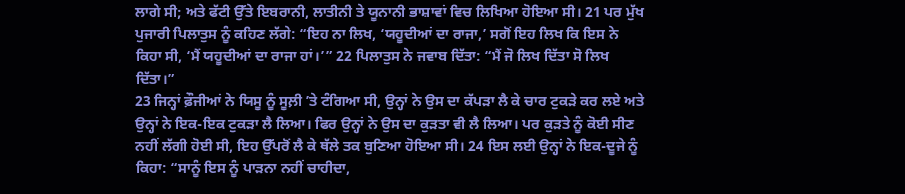ਲਾਗੇ ਸੀ; ਅਤੇ ਫੱਟੀ ਉੱਤੇ ਇਬਰਾਨੀ, ਲਾਤੀਨੀ ਤੇ ਯੂਨਾਨੀ ਭਾਸ਼ਾਵਾਂ ਵਿਚ ਲਿਖਿਆ ਹੋਇਆ ਸੀ। 21 ਪਰ ਮੁੱਖ ਪੁਜਾਰੀ ਪਿਲਾਤੁਸ ਨੂੰ ਕਹਿਣ ਲੱਗੇ: “ਇਹ ਨਾ ਲਿਖ, ‘ਯਹੂਦੀਆਂ ਦਾ ਰਾਜਾ,’ ਸਗੋਂ ਇਹ ਲਿਖ ਕਿ ਇਸ ਨੇ ਕਿਹਾ ਸੀ, ‘ਮੈਂ ਯਹੂਦੀਆਂ ਦਾ ਰਾਜਾ ਹਾਂ।’” 22 ਪਿਲਾਤੁਸ ਨੇ ਜਵਾਬ ਦਿੱਤਾ: “ਮੈਂ ਜੋ ਲਿਖ ਦਿੱਤਾ ਸੋ ਲਿਖ ਦਿੱਤਾ।”
23 ਜਿਨ੍ਹਾਂ ਫ਼ੌਜੀਆਂ ਨੇ ਯਿਸੂ ਨੂੰ ਸੂਲ਼ੀ ʼਤੇ ਟੰਗਿਆ ਸੀ, ਉਨ੍ਹਾਂ ਨੇ ਉਸ ਦਾ ਕੱਪੜਾ ਲੈ ਕੇ ਚਾਰ ਟੁਕੜੇ ਕਰ ਲਏ ਅਤੇ ਉਨ੍ਹਾਂ ਨੇ ਇਕ-ਇਕ ਟੁਕੜਾ ਲੈ ਲਿਆ। ਫਿਰ ਉਨ੍ਹਾਂ ਨੇ ਉਸ ਦਾ ਕੁੜਤਾ ਵੀ ਲੈ ਲਿਆ। ਪਰ ਕੁੜਤੇ ਨੂੰ ਕੋਈ ਸੀਣ ਨਹੀਂ ਲੱਗੀ ਹੋਈ ਸੀ, ਇਹ ਉੱਪਰੋਂ ਲੈ ਕੇ ਥੱਲੇ ਤਕ ਬੁਣਿਆ ਹੋਇਆ ਸੀ। 24 ਇਸ ਲਈ ਉਨ੍ਹਾਂ ਨੇ ਇਕ-ਦੂਜੇ ਨੂੰ ਕਿਹਾ: “ਸਾਨੂੰ ਇਸ ਨੂੰ ਪਾੜਨਾ ਨਹੀਂ ਚਾਹੀਦਾ,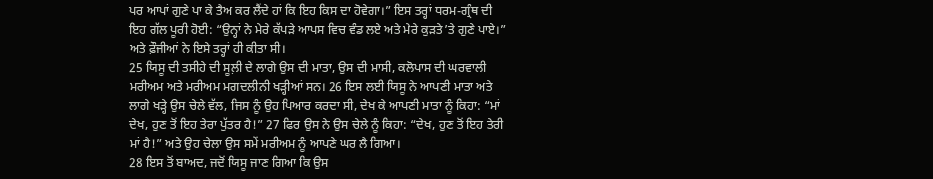ਪਰ ਆਪਾਂ ਗੁਣੇ ਪਾ ਕੇ ਤੈਅ ਕਰ ਲੈਂਦੇ ਹਾਂ ਕਿ ਇਹ ਕਿਸ ਦਾ ਹੋਵੇਗਾ।” ਇਸ ਤਰ੍ਹਾਂ ਧਰਮ-ਗ੍ਰੰਥ ਦੀ ਇਹ ਗੱਲ ਪੂਰੀ ਹੋਈ: “ਉਨ੍ਹਾਂ ਨੇ ਮੇਰੇ ਕੱਪੜੇ ਆਪਸ ਵਿਚ ਵੰਡ ਲਏ ਅਤੇ ਮੇਰੇ ਕੁੜਤੇ ʼਤੇ ਗੁਣੇ ਪਾਏ।” ਅਤੇ ਫ਼ੌਜੀਆਂ ਨੇ ਇਸੇ ਤਰ੍ਹਾਂ ਹੀ ਕੀਤਾ ਸੀ।
25 ਯਿਸੂ ਦੀ ਤਸੀਹੇ ਦੀ ਸੂਲ਼ੀ ਦੇ ਲਾਗੇ ਉਸ ਦੀ ਮਾਤਾ, ਉਸ ਦੀ ਮਾਸੀ, ਕਲੋਪਾਸ ਦੀ ਘਰਵਾਲੀ ਮਰੀਅਮ ਅਤੇ ਮਰੀਅਮ ਮਗਦਲੀਨੀ ਖੜ੍ਹੀਆਂ ਸਨ। 26 ਇਸ ਲਈ ਯਿਸੂ ਨੇ ਆਪਣੀ ਮਾਤਾ ਅਤੇ ਲਾਗੇ ਖੜ੍ਹੇ ਉਸ ਚੇਲੇ ਵੱਲ, ਜਿਸ ਨੂੰ ਉਹ ਪਿਆਰ ਕਰਦਾ ਸੀ, ਦੇਖ ਕੇ ਆਪਣੀ ਮਾਤਾ ਨੂੰ ਕਿਹਾ: “ਮਾਂ ਦੇਖ, ਹੁਣ ਤੋਂ ਇਹ ਤੇਰਾ ਪੁੱਤਰ ਹੈ!” 27 ਫਿਰ ਉਸ ਨੇ ਉਸ ਚੇਲੇ ਨੂੰ ਕਿਹਾ: “ਦੇਖ, ਹੁਣ ਤੋਂ ਇਹ ਤੇਰੀ ਮਾਂ ਹੈ!” ਅਤੇ ਉਹ ਚੇਲਾ ਉਸ ਸਮੇਂ ਮਰੀਅਮ ਨੂੰ ਆਪਣੇ ਘਰ ਲੈ ਗਿਆ।
28 ਇਸ ਤੋਂ ਬਾਅਦ, ਜਦੋਂ ਯਿਸੂ ਜਾਣ ਗਿਆ ਕਿ ਉਸ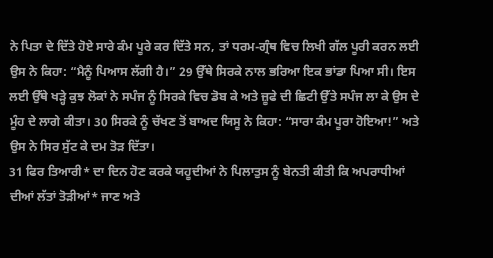ਨੇ ਪਿਤਾ ਦੇ ਦਿੱਤੇ ਹੋਏ ਸਾਰੇ ਕੰਮ ਪੂਰੇ ਕਰ ਦਿੱਤੇ ਸਨ, ਤਾਂ ਧਰਮ-ਗ੍ਰੰਥ ਵਿਚ ਲਿਖੀ ਗੱਲ ਪੂਰੀ ਕਰਨ ਲਈ ਉਸ ਨੇ ਕਿਹਾ: “ਮੈਨੂੰ ਪਿਆਸ ਲੱਗੀ ਹੈ।” 29 ਉੱਥੇ ਸਿਰਕੇ ਨਾਲ ਭਰਿਆ ਇਕ ਭਾਂਡਾ ਪਿਆ ਸੀ। ਇਸ ਲਈ ਉੱਥੇ ਖੜ੍ਹੇ ਕੁਝ ਲੋਕਾਂ ਨੇ ਸਪੰਜ ਨੂੰ ਸਿਰਕੇ ਵਿਚ ਡੋਬ ਕੇ ਅਤੇ ਜ਼ੂਫੇ ਦੀ ਛਿਟੀ ਉੱਤੇ ਸਪੰਜ ਲਾ ਕੇ ਉਸ ਦੇ ਮੂੰਹ ਦੇ ਲਾਗੇ ਕੀਤਾ। 30 ਸਿਰਕੇ ਨੂੰ ਚੱਖਣ ਤੋਂ ਬਾਅਦ ਯਿਸੂ ਨੇ ਕਿਹਾ: “ਸਾਰਾ ਕੰਮ ਪੂਰਾ ਹੋਇਆ!” ਅਤੇ ਉਸ ਨੇ ਸਿਰ ਸੁੱਟ ਕੇ ਦਮ ਤੋੜ ਦਿੱਤਾ।
31 ਫਿਰ ਤਿਆਰੀ* ਦਾ ਦਿਨ ਹੋਣ ਕਰਕੇ ਯਹੂਦੀਆਂ ਨੇ ਪਿਲਾਤੁਸ ਨੂੰ ਬੇਨਤੀ ਕੀਤੀ ਕਿ ਅਪਰਾਧੀਆਂ ਦੀਆਂ ਲੱਤਾਂ ਤੋੜੀਆਂ* ਜਾਣ ਅਤੇ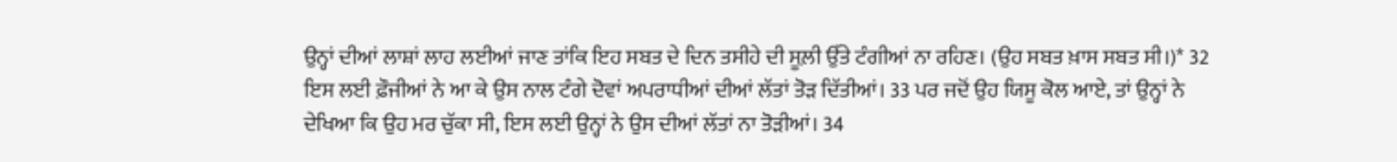ਉਨ੍ਹਾਂ ਦੀਆਂ ਲਾਸ਼ਾਂ ਲਾਹ ਲਈਆਂ ਜਾਣ ਤਾਂਕਿ ਇਹ ਸਬਤ ਦੇ ਦਿਨ ਤਸੀਹੇ ਦੀ ਸੂਲ਼ੀ ਉੱਤੇ ਟੰਗੀਆਂ ਨਾ ਰਹਿਣ। (ਉਹ ਸਬਤ ਖ਼ਾਸ ਸਬਤ ਸੀ।)* 32 ਇਸ ਲਈ ਫ਼ੌਜੀਆਂ ਨੇ ਆ ਕੇ ਉਸ ਨਾਲ ਟੰਗੇ ਦੋਵਾਂ ਅਪਰਾਧੀਆਂ ਦੀਆਂ ਲੱਤਾਂ ਤੋੜ ਦਿੱਤੀਆਂ। 33 ਪਰ ਜਦੋਂ ਉਹ ਯਿਸੂ ਕੋਲ ਆਏ, ਤਾਂ ਉਨ੍ਹਾਂ ਨੇ ਦੇਖਿਆ ਕਿ ਉਹ ਮਰ ਚੁੱਕਾ ਸੀ, ਇਸ ਲਈ ਉਨ੍ਹਾਂ ਨੇ ਉਸ ਦੀਆਂ ਲੱਤਾਂ ਨਾ ਤੋੜੀਆਂ। 34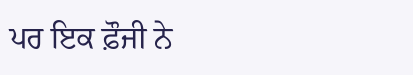ਪਰ ਇਕ ਫ਼ੌਜੀ ਨੇ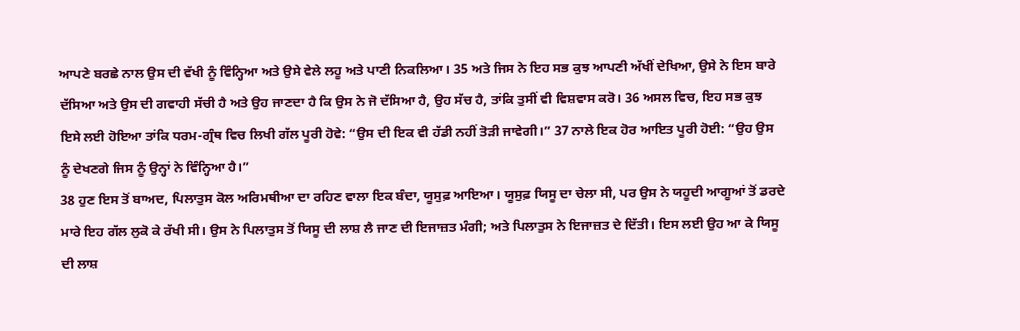ਆਪਣੇ ਬਰਛੇ ਨਾਲ ਉਸ ਦੀ ਵੱਖੀ ਨੂੰ ਵਿੰਨ੍ਹਿਆ ਅਤੇ ਉਸੇ ਵੇਲੇ ਲਹੂ ਅਤੇ ਪਾਣੀ ਨਿਕਲਿਆ। 35 ਅਤੇ ਜਿਸ ਨੇ ਇਹ ਸਭ ਕੁਝ ਆਪਣੀ ਅੱਖੀਂ ਦੇਖਿਆ, ਉਸੇ ਨੇ ਇਸ ਬਾਰੇ ਦੱਸਿਆ ਅਤੇ ਉਸ ਦੀ ਗਵਾਹੀ ਸੱਚੀ ਹੈ ਅਤੇ ਉਹ ਜਾਣਦਾ ਹੈ ਕਿ ਉਸ ਨੇ ਜੋ ਦੱਸਿਆ ਹੈ, ਉਹ ਸੱਚ ਹੈ, ਤਾਂਕਿ ਤੁਸੀਂ ਵੀ ਵਿਸ਼ਵਾਸ ਕਰੋ। 36 ਅਸਲ ਵਿਚ, ਇਹ ਸਭ ਕੁਝ ਇਸੇ ਲਈ ਹੋਇਆ ਤਾਂਕਿ ਧਰਮ-ਗ੍ਰੰਥ ਵਿਚ ਲਿਖੀ ਗੱਲ ਪੂਰੀ ਹੋਵੇ: “ਉਸ ਦੀ ਇਕ ਵੀ ਹੱਡੀ ਨਹੀਂ ਤੋੜੀ ਜਾਵੇਗੀ।” 37 ਨਾਲੇ ਇਕ ਹੋਰ ਆਇਤ ਪੂਰੀ ਹੋਈ: “ਉਹ ਉਸ ਨੂੰ ਦੇਖਣਗੇ ਜਿਸ ਨੂੰ ਉਨ੍ਹਾਂ ਨੇ ਵਿੰਨ੍ਹਿਆ ਹੈ।”
38 ਹੁਣ ਇਸ ਤੋਂ ਬਾਅਦ, ਪਿਲਾਤੁਸ ਕੋਲ ਅਰਿਮਥੀਆ ਦਾ ਰਹਿਣ ਵਾਲਾ ਇਕ ਬੰਦਾ, ਯੂਸੁਫ਼ ਆਇਆ। ਯੂਸੁਫ਼ ਯਿਸੂ ਦਾ ਚੇਲਾ ਸੀ, ਪਰ ਉਸ ਨੇ ਯਹੂਦੀ ਆਗੂਆਂ ਤੋਂ ਡਰਦੇ ਮਾਰੇ ਇਹ ਗੱਲ ਲੁਕੋ ਕੇ ਰੱਖੀ ਸੀ। ਉਸ ਨੇ ਪਿਲਾਤੁਸ ਤੋਂ ਯਿਸੂ ਦੀ ਲਾਸ਼ ਲੈ ਜਾਣ ਦੀ ਇਜਾਜ਼ਤ ਮੰਗੀ; ਅਤੇ ਪਿਲਾਤੁਸ ਨੇ ਇਜਾਜ਼ਤ ਦੇ ਦਿੱਤੀ। ਇਸ ਲਈ ਉਹ ਆ ਕੇ ਯਿਸੂ ਦੀ ਲਾਸ਼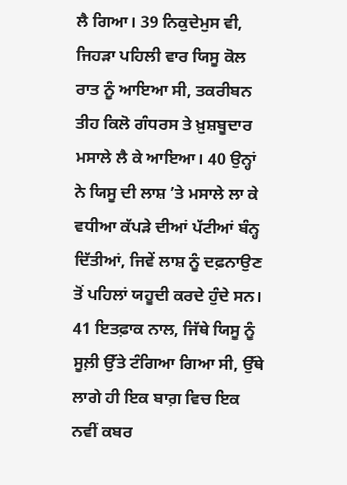ਲੈ ਗਿਆ। 39 ਨਿਕੁਦੇਮੁਸ ਵੀ, ਜਿਹੜਾ ਪਹਿਲੀ ਵਾਰ ਯਿਸੂ ਕੋਲ ਰਾਤ ਨੂੰ ਆਇਆ ਸੀ, ਤਕਰੀਬਨ ਤੀਹ ਕਿਲੋ ਗੰਧਰਸ ਤੇ ਖ਼ੁਸ਼ਬੂਦਾਰ ਮਸਾਲੇ ਲੈ ਕੇ ਆਇਆ। 40 ਉਨ੍ਹਾਂ ਨੇ ਯਿਸੂ ਦੀ ਲਾਸ਼ ʼਤੇ ਮਸਾਲੇ ਲਾ ਕੇ ਵਧੀਆ ਕੱਪੜੇ ਦੀਆਂ ਪੱਟੀਆਂ ਬੰਨ੍ਹ ਦਿੱਤੀਆਂ, ਜਿਵੇਂ ਲਾਸ਼ ਨੂੰ ਦਫ਼ਨਾਉਣ ਤੋਂ ਪਹਿਲਾਂ ਯਹੂਦੀ ਕਰਦੇ ਹੁੰਦੇ ਸਨ। 41 ਇਤਫ਼ਾਕ ਨਾਲ, ਜਿੱਥੇ ਯਿਸੂ ਨੂੰ ਸੂਲ਼ੀ ਉੱਤੇ ਟੰਗਿਆ ਗਿਆ ਸੀ, ਉੱਥੇ ਲਾਗੇ ਹੀ ਇਕ ਬਾਗ਼ ਵਿਚ ਇਕ ਨਵੀਂ ਕਬਰ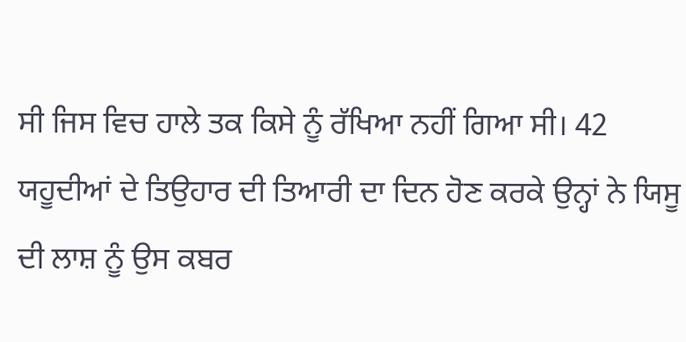ਸੀ ਜਿਸ ਵਿਚ ਹਾਲੇ ਤਕ ਕਿਸੇ ਨੂੰ ਰੱਖਿਆ ਨਹੀਂ ਗਿਆ ਸੀ। 42 ਯਹੂਦੀਆਂ ਦੇ ਤਿਉਹਾਰ ਦੀ ਤਿਆਰੀ ਦਾ ਦਿਨ ਹੋਣ ਕਰਕੇ ਉਨ੍ਹਾਂ ਨੇ ਯਿਸੂ ਦੀ ਲਾਸ਼ ਨੂੰ ਉਸ ਕਬਰ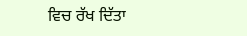ਵਿਚ ਰੱਖ ਦਿੱਤਾ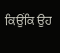ਕਿਉਂਕਿ ਉਹ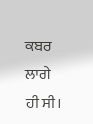ਕਬਰ ਲਾਗੇ ਹੀ ਸੀ।